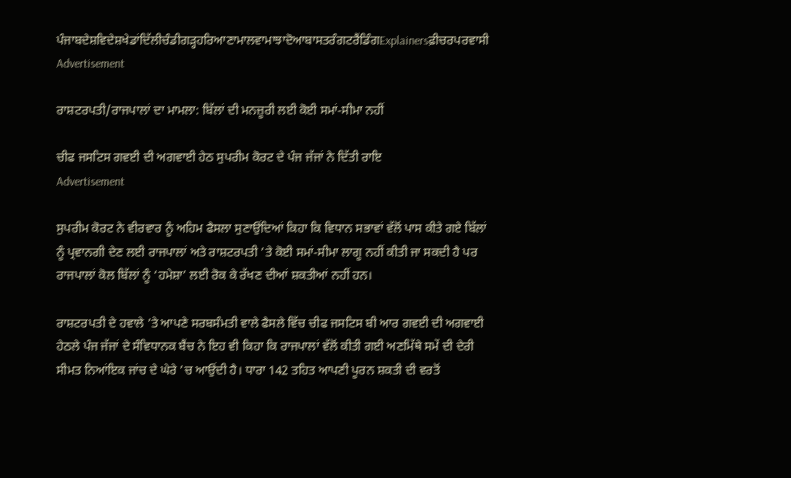ਪੰਜਾਬਦੇਸ਼ਵਿਦੇਸ਼ਖੇਡਾਂਦਿੱਲੀਚੰਡੀਗੜ੍ਹਹਰਿਆਣਾਮਾਲਵਾਮਾਝਾਦੋਆਬਾਸਤਰੰਗਟਰੈਂਡਿੰਗExplainersਫ਼ੀਚਰਪਰਵਾਸੀ
Advertisement

ਰਾਸ਼ਟਰਪਤੀ/ਰਾਜਪਾਲਾਂ ਦਾ ਮਾਮਲਾ: ਬਿੱਲਾਂ ਦੀ ਮਨਜ਼ੂਰੀ ਲਈ ਕੋਈ ਸਮਾਂ-ਸੀਮਾ ਨਹੀਂ

ਚੀਫ ਜਸਟਿਸ ਗਵਈ ਦੀ ਅਗਵਾਈ ਹੇਠ ਸੁਪਰੀਮ ਕੋਰਟ ਦੇ ਪੰਜ ਜੱਜਾਂ ਨੇ ਦਿੱਤੀ ਰਾਇ
Advertisement

ਸੁਪਰੀਮ ਕੋਰਟ ਨੇ ਵੀਰਵਾਰ ਨੂੰ ਅਹਿਮ ਫੈਸਲਾ ਸੁਣਾਉਂਦਿਆਂ ਕਿਹਾ ਕਿ ਵਿਧਾਨ ਸਭਾਵਾਂ ਵੱਲੋਂ ਪਾਸ ਕੀਤੇ ਗਏ ਬਿੱਲਾਂ ਨੂੰ ਪ੍ਰਵਾਨਗੀ ਦੇਣ ਲਈ ਰਾਜਪਾਲਾਂ ਅਤੇ ਰਾਸ਼ਟਰਪਤੀ ’ਤੇ ਕੋਈ ਸਮਾਂ-ਸੀਮਾ ਲਾਗੂ ਨਹੀਂ ਕੀਤੀ ਜਾ ਸਕਦੀ ਹੈ ਪਰ ਰਾਜਪਾਲਾਂ ਕੋਲ ਬਿੱਲਾਂ ਨੂੰ ‘ਹਮੇਸ਼ਾ’ ਲਈ ਰੋਕ ਕੇ ਰੱਖਣ ਦੀਆਂ ਸ਼ਕਤੀਆਂ ਨਹੀਂ ਹਨ।

ਰਾਸ਼ਟਰਪਤੀ ਦੇ ਹਵਾਲੇ ’ਤੇ ਆਪਣੇ ਸਰਬਸੰਮਤੀ ਵਾਲੇ ਫੈਸਲੇ ਵਿੱਚ ਚੀਫ ਜਸਟਿਸ ਬੀ ਆਰ ਗਵਈ ਦੀ ਅਗਵਾਈ ਹੇਠਲੇ ਪੰਜ ਜੱਜਾਂ ਦੇ ਸੰਵਿਧਾਨਕ ਬੈਂਚ ਨੇ ਇਹ ਵੀ ਕਿਹਾ ਕਿ ਰਾਜਪਾਲਾਂ ਵੱਲੋਂ ਕੀਤੀ ਗਈ ਅਣਮਿੱਥੇ ਸਮੇਂ ਦੀ ਦੇਰੀ ਸੀਮਤ ਨਿਆਂਇਕ ਜਾਂਚ ਦੇ ਘੇਰੇ ’ਚ ਆਉਂਦੀ ਹੈ। ਧਾਰਾ 142 ਤਹਿਤ ਆਪਣੀ ਪੂਰਨ ਸ਼ਕਤੀ ਦੀ ਵਰਤੋਂ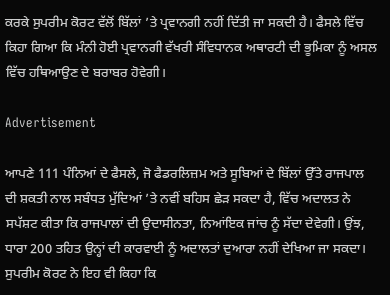ਕਰਕੇ ਸੁਪਰੀਮ ਕੋਰਟ ਵੱਲੋਂ ਬਿੱਲਾਂ ’ਤੇ ਪ੍ਰਵਾਨਗੀ ਨਹੀਂ ਦਿੱਤੀ ਜਾ ਸਕਦੀ ਹੈ। ਫੈਸਲੇ ਵਿੱਚ ਕਿਹਾ ਗਿਆ ਕਿ ਮੰਨੀ ਹੋਈ ਪ੍ਰਵਾਨਗੀ ਵੱਖਰੀ ਸੰਵਿਧਾਨਕ ਅਥਾਰਟੀ ਦੀ ਭੂਮਿਕਾ ਨੂੰ ਅਸਲ ਵਿੱਚ ਹਥਿਆਉਣ ਦੇ ਬਰਾਬਰ ਹੋਵੇਗੀ।

Advertisement

ਆਪਣੇ 111 ਪੰਨਿਆਂ ਦੇ ਫੈਸਲੇ, ਜੋ ਫੈਡਰਲਿਜ਼ਮ ਅਤੇ ਸੂਬਿਆਂ ਦੇ ਬਿੱਲਾਂ ਉੱਤੇ ਰਾਜਪਾਲ ਦੀ ਸ਼ਕਤੀ ਨਾਲ ਸਬੰਧਤ ਮੁੱਦਿਆਂ ’ਤੇ ਨਵੀਂ ਬਹਿਸ ਛੇੜ ਸਕਦਾ ਹੈ, ਵਿੱਚ ਅਦਾਲਤ ਨੇ ਸਪੱਸ਼ਟ ਕੀਤਾ ਕਿ ਰਾਜਪਾਲਾਂ ਦੀ ਉਦਾਸੀਨਤਾ, ਨਿਆਂਇਕ ਜਾਂਚ ਨੂੰ ਸੱਦਾ ਦੇਵੇਗੀ। ਉਂਝ, ਧਾਰਾ 200 ਤਹਿਤ ਉਨ੍ਹਾਂ ਦੀ ਕਾਰਵਾਈ ਨੂੰ ਅਦਾਲਤਾਂ ਦੁਆਰਾ ਨਹੀਂ ਦੇਖਿਆ ਜਾ ਸਕਦਾ। ਸੁਪਰੀਮ ਕੋਰਟ ਨੇ ਇਹ ਵੀ ਕਿਹਾ ਕਿ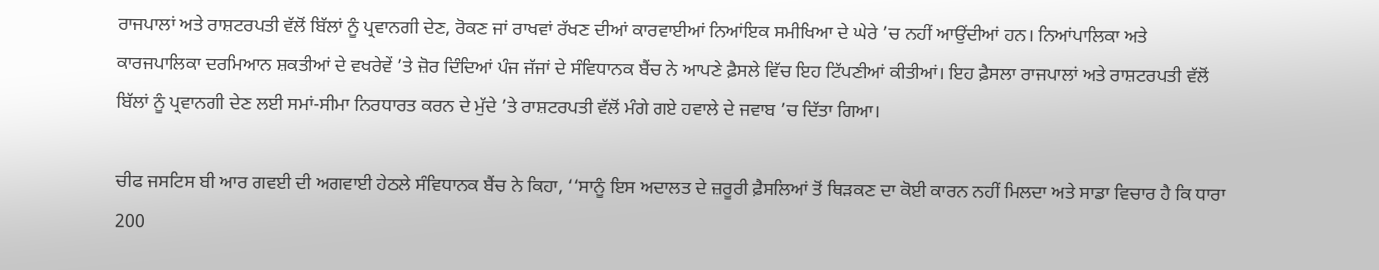ਰਾਜਪਾਲਾਂ ਅਤੇ ਰਾਸ਼ਟਰਪਤੀ ਵੱਲੋਂ ਬਿੱਲਾਂ ਨੂੰ ਪ੍ਰਵਾਨਗੀ ਦੇਣ, ਰੋਕਣ ਜਾਂ ਰਾਖਵਾਂ ਰੱਖਣ ਦੀਆਂ ਕਾਰਵਾਈਆਂ ਨਿਆਂਇਕ ਸਮੀਖਿਆ ਦੇ ਘੇਰੇ ’ਚ ਨਹੀਂ ਆਉਂਦੀਆਂ ਹਨ। ਨਿਆਂਪਾਲਿਕਾ ਅਤੇ ਕਾਰਜਪਾਲਿਕਾ ਦਰਮਿਆਨ ਸ਼ਕਤੀਆਂ ਦੇ ਵਖਰੇਵੇਂ ’ਤੇ ਜ਼ੋਰ ਦਿੰਦਿਆਂ ਪੰਜ ਜੱਜਾਂ ਦੇ ਸੰਵਿਧਾਨਕ ਬੈਂਚ ਨੇ ਆਪਣੇ ਫ਼ੈਸਲੇ ਵਿੱਚ ਇਹ ਟਿੱਪਣੀਆਂ ਕੀਤੀਆਂ। ਇਹ ਫ਼ੈਸਲਾ ਰਾਜਪਾਲਾਂ ਅਤੇ ਰਾਸ਼ਟਰਪਤੀ ਵੱਲੋਂ ਬਿੱਲਾਂ ਨੂੰ ਪ੍ਰਵਾਨਗੀ ਦੇਣ ਲਈ ਸਮਾਂ-ਸੀਮਾ ਨਿਰਧਾਰਤ ਕਰਨ ਦੇ ਮੁੱਦੇ ’ਤੇ ਰਾਸ਼ਟਰਪਤੀ ਵੱਲੋਂ ਮੰਗੇ ਗਏ ਹਵਾਲੇ ਦੇ ਜਵਾਬ ’ਚ ਦਿੱਤਾ ਗਿਆ।

ਚੀਫ ਜਸਟਿਸ ਬੀ ਆਰ ਗਵਈ ਦੀ ਅਗਵਾਈ ਹੇਠਲੇ ਸੰਵਿਧਾਨਕ ਬੈਂਚ ਨੇ ਕਿਹਾ, ‘‘ਸਾਨੂੰ ਇਸ ਅਦਾਲਤ ਦੇ ਜ਼ਰੂਰੀ ਫ਼ੈਸਲਿਆਂ ਤੋਂ ਥਿੜਕਣ ਦਾ ਕੋਈ ਕਾਰਨ ਨਹੀਂ ਮਿਲਦਾ ਅਤੇ ਸਾਡਾ ਵਿਚਾਰ ਹੈ ਕਿ ਧਾਰਾ 200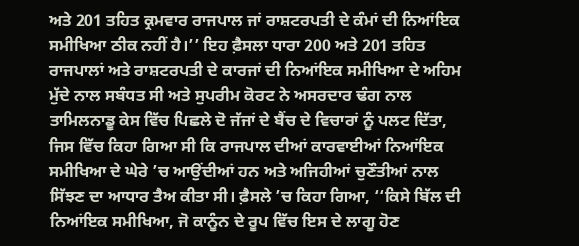ਅਤੇ 201 ਤਹਿਤ ਕ੍ਰਮਵਾਰ ਰਾਜਪਾਲ ਜਾਂ ਰਾਸ਼ਟਰਪਤੀ ਦੇ ਕੰਮਾਂ ਦੀ ਨਿਆਂਇਕ ਸਮੀਖਿਆ ਠੀਕ ਨਹੀਂ ਹੈ।’’ ਇਹ ਫ਼ੈਸਲਾ ਧਾਰਾ 200 ਅਤੇ 201 ਤਹਿਤ ਰਾਜਪਾਲਾਂ ਅਤੇ ਰਾਸ਼ਟਰਪਤੀ ਦੇ ਕਾਰਜਾਂ ਦੀ ਨਿਆਂਇਕ ਸਮੀਖਿਆ ਦੇ ਅਹਿਮ ਮੁੱਦੇ ਨਾਲ ਸਬੰਧਤ ਸੀ ਅਤੇ ਸੁਪਰੀਮ ਕੋਰਟ ਨੇ ਅਸਰਦਾਰ ਢੰਗ ਨਾਲ ਤਾਮਿਲਨਾਡੂ ਕੇਸ ਵਿੱਚ ਪਿਛਲੇ ਦੋ ਜੱਜਾਂ ਦੇ ਬੈਂਚ ਦੇ ਵਿਚਾਰਾਂ ਨੂੰ ਪਲਟ ਦਿੱਤਾ, ਜਿਸ ਵਿੱਚ ਕਿਹਾ ਗਿਆ ਸੀ ਕਿ ਰਾਜਪਾਲ ਦੀਆਂ ਕਾਰਵਾਈਆਂ ਨਿਆਂਇਕ ਸਮੀਖਿਆ ਦੇ ਘੇਰੇ ’ਚ ਆਉਂਦੀਆਂ ਹਨ ਅਤੇ ਅਜਿਹੀਆਂ ਚੁਣੌਤੀਆਂ ਨਾਲ ਸਿੱਝਣ ਦਾ ਆਧਾਰ ਤੈਅ ਕੀਤਾ ਸੀ। ਫ਼ੈਸਲੇ ’ਚ ਕਿਹਾ ਗਿਆ, ‘‘ਕਿਸੇ ਬਿੱਲ ਦੀ ਨਿਆਂਇਕ ਸਮੀਖਿਆ, ਜੋ ਕਾਨੂੰਨ ਦੇ ਰੂਪ ਵਿੱਚ ਇਸ ਦੇ ਲਾਗੂ ਹੋਣ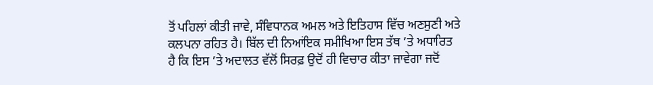ਤੋਂ ਪਹਿਲਾਂ ਕੀਤੀ ਜਾਵੇ, ਸੰਵਿਧਾਨਕ ਅਮਲ ਅਤੇ ਇਤਿਹਾਸ ਵਿੱਚ ਅਣਸੁਣੀ ਅਤੇ ਕਲਪਨਾ ਰਹਿਤ ਹੈ। ਬਿੱਲ ਦੀ ਨਿਆਂਇਕ ਸਮੀਖਿਆ ਇਸ ਤੱਥ ’ਤੇ ਅਧਾਰਿਤ ਹੈ ਕਿ ਇਸ ’ਤੇ ਅਦਾਲਤ ਵੱਲੋਂ ਸਿਰਫ਼ ਉਦੋਂ ਹੀ ਵਿਚਾਰ ਕੀਤਾ ਜਾਵੇਗਾ ਜਦੋਂ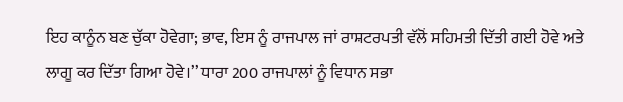ਇਹ ਕਾਨੂੰਨ ਬਣ ਚੁੱਕਾ ਹੋਵੇਗਾ; ਭਾਵ, ਇਸ ਨੂੰ ਰਾਜਪਾਲ ਜਾਂ ਰਾਸ਼ਟਰਪਤੀ ਵੱਲੋਂ ਸਹਿਮਤੀ ਦਿੱਤੀ ਗਈ ਹੋਵੇ ਅਤੇ ਲਾਗੂ ਕਰ ਦਿੱਤਾ ਗਿਆ ਹੋਵੇ।’’ ਧਾਰਾ 200 ਰਾਜਪਾਲਾਂ ਨੂੰ ਵਿਧਾਨ ਸਭਾ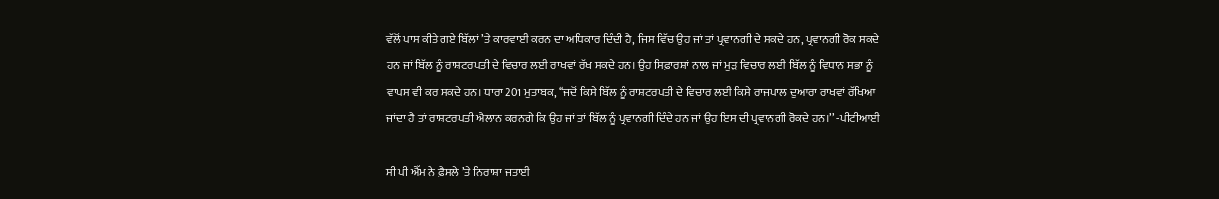ਵੱਲੋਂ ਪਾਸ ਕੀਤੇ ਗਏ ਬਿੱਲਾਂ ’ਤੇ ਕਾਰਵਾਈ ਕਰਨ ਦਾ ਅਧਿਕਾਰ ਦਿੰਦੀ ਹੈ, ਜਿਸ ਵਿੱਚ ਉਹ ਜਾਂ ਤਾਂ ਪ੍ਰਵਾਨਗੀ ਦੇ ਸਕਦੇ ਹਨ, ਪ੍ਰਵਾਨਗੀ ਰੋਕ ਸਕਦੇ ਹਨ ਜਾਂ ਬਿੱਲ ਨੂੰ ਰਾਸ਼ਟਰਪਤੀ ਦੇ ਵਿਚਾਰ ਲਈ ਰਾਖਵਾਂ ਰੱਖ ਸਕਦੇ ਹਨ। ਉਹ ਸਿਫ਼ਾਰਸ਼ਾਂ ਨਾਲ ਜਾਂ ਮੁੜ ਵਿਚਾਰ ਲਈ ਬਿੱਲ ਨੂੰ ਵਿਧਾਨ ਸਭਾ ਨੂੰ ਵਾਪਸ ਵੀ ਕਰ ਸਕਦੇ ਹਨ। ਧਾਰਾ 201 ਮੁਤਾਬਕ, ‘‘ਜਦੋਂ ਕਿਸੇ ਬਿੱਲ ਨੂੰ ਰਾਸ਼ਟਰਪਤੀ ਦੇ ਵਿਚਾਰ ਲਈ ਕਿਸੇ ਰਾਜਪਾਲ ਦੁਆਰਾ ਰਾਖਵਾਂ ਰੱਖਿਆ ਜਾਂਦਾ ਹੈ ਤਾਂ ਰਾਸ਼ਟਰਪਤੀ ਐਲਾਨ ਕਰਨਗੇ ਕਿ ਉਹ ਜਾਂ ਤਾਂ ਬਿੱਲ ਨੂੰ ਪ੍ਰਵਾਨਗੀ ਦਿੰਦੇ ਹਨ ਜਾਂ ਉਹ ਇਸ ਦੀ ਪ੍ਰਵਾਨਗੀ ਰੋਕਦੇ ਹਨ।’’ -ਪੀਟੀਆਈ

ਸੀ ਪੀ ਐੱਮ ਨੇ ਫ਼ੈਸਲੇ ’ਤੇ ਨਿਰਾਸ਼ਾ ਜਤਾਈ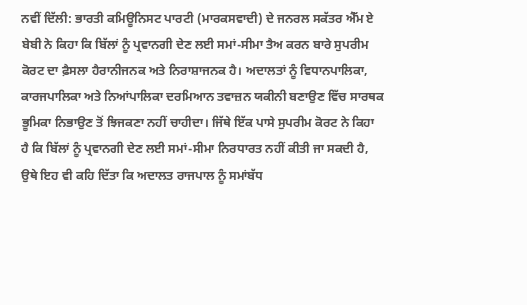ਨਵੀਂ ਦਿੱਲੀ: ਭਾਰਤੀ ਕਮਿਊਨਿਸਟ ਪਾਰਟੀ (ਮਾਰਕਸਵਾਦੀ) ਦੇ ਜਨਰਲ ਸਕੱਤਰ ਐੱਮ ਏ ਬੇਬੀ ਨੇ ਕਿਹਾ ਕਿ ਬਿੱਲਾਂ ਨੂੰ ਪ੍ਰਵਾਨਗੀ ਦੇਣ ਲਈ ਸਮਾਂ-ਸੀਮਾ ਤੈਅ ਕਰਨ ਬਾਰੇ ਸੁਪਰੀਮ ਕੋਰਟ ਦਾ ਫ਼ੈਸਲਾ ਹੈਰਾਨੀਜਨਕ ਅਤੇ ਨਿਰਾਸ਼ਾਜਨਕ ਹੈ। ਅਦਾਲਤਾਂ ਨੂੰ ਵਿਧਾਨਪਾਲਿਕਾ, ਕਾਰਜਪਾਲਿਕਾ ਅਤੇ ਨਿਆਂਪਾਲਿਕਾ ਦਰਮਿਆਨ ਤਵਾਜ਼ਨ ਯਕੀਨੀ ਬਣਾਉਣ ਵਿੱਚ ਸਾਰਥਕ ਭੂਮਿਕਾ ਨਿਭਾਉਣ ਤੋਂ ਝਿਜਕਣਾ ਨਹੀਂ ਚਾਹੀਦਾ। ਜਿੱਥੇ ਇੱਕ ਪਾਸੇ ਸੁਪਰੀਮ ਕੋਰਟ ਨੇ ਕਿਹਾ ਹੈ ਕਿ ਬਿੱਲਾਂ ਨੂੰ ਪ੍ਰਵਾਨਗੀ ਦੇਣ ਲਈ ਸਮਾਂ-ਸੀਮਾ ਨਿਰਧਾਰਤ ਨਹੀਂ ਕੀਤੀ ਜਾ ਸਕਦੀ ਹੈ, ਉਥੇ ਇਹ ਵੀ ਕਹਿ ਦਿੱਤਾ ਕਿ ਅਦਾਲਤ ਰਾਜਪਾਲ ਨੂੰ ਸਮਾਂਬੱਧ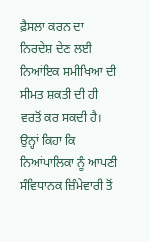ਫ਼ੈਸਲਾ ਕਰਨ ਦਾ ਨਿਰਦੇਸ਼ ਦੇਣ ਲਈ ਨਿਆਂਇਕ ਸਮੀਖਿਆ ਦੀ ਸੀਮਤ ਸ਼ਕਤੀ ਦੀ ਹੀ ਵਰਤੋਂ ਕਰ ਸਕਦੀ ਹੈ। ਉਨ੍ਹਾਂ ਕਿਹਾ ਕਿ ਨਿਆਂਪਾਲਿਕਾ ਨੂੰ ਆਪਣੀ ਸੰਵਿਧਾਨਕ ਜ਼ਿੰਮੇਵਾਰੀ ਤੋਂ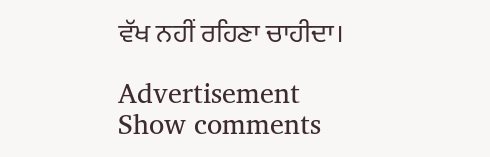ਵੱਖ ਨਹੀਂ ਰਹਿਣਾ ਚਾਹੀਦਾ।

Advertisement
Show comments